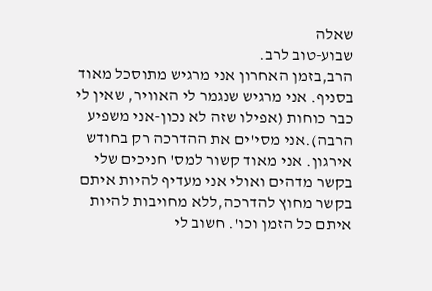שאלה
שבוע-טוב לרב.
הרב,בזמן האחרון אני מרגיש מתוסכל מאוד בסניף. אני מרגיש שנגמר לי האוויר, שאין לי כבר כוחות (אפילו שזה לא נכון-אני משפיע הרבה).אני מסי'ים את ההדרכה רק בחודש אירגון. אני מאוד קשור למס' חניכים שלי בקשר מדהים ואולי אני מעדיף להיות איתם בקשר מחוץ להדרכה,ללא מחויבות להיות איתם כל הזמן וכו'. חשוב לי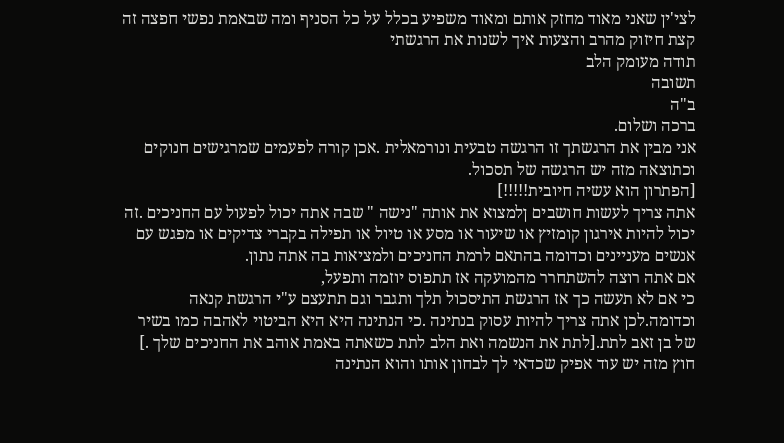לצי'ין שאני מאוד מחזק אותם ומאוד משפיע בכלל על כל הסניף ומה שבאמת נפשי חפצה זה קצת חיזוק מהרב והצעות איך לשנות את הרגשתי
תודה מעומק הלב
תשובה
ב"ה
ברכה ושלום.
אני מבין את הרגשתך זו הרגשה טבעית ונורמאלית .אכן קורה לפעמים שמרגישים חנוקים וכתוצאה מזה יש הרגשה של תסכול.
[הפתרון הוא עשיה חיובית!!!!!]
אתה צריך לעשות חושבים ןלמצוא את אותה "נישה " שבה אתה יכול לפעול עם החניכים .זה יכול להיות אירגון קומזיץ או שיעור או מסע או טיול או תפילה בקברי צדיקים או מפגש עם אנשים מעניינים וכדומה בהתאם לרמת החניכים ולמציאות בה אתה נתון.
אם אתה רוצה להשתחרר מהמועקה אז תתפוס יוזמה ותפעל,
כי אם לא תעשה כך אז הרגשת התיסכול תלך ותגבר וגם תתעצם ע"י הרגשת קנאה וכדומה.לכן אתה צריך להיות עסוק בנתינה .כי הנתינה היא היא הביטוי לאהבה כמו בשיר של בן זאב לתת.[לתת את הנשמה ואת הלב לתת כשאתה באמת אוהב את החניכים שלך .]
חוץ מזה יש עוד אפיק שכדאי לך לבחון אותו והוא הנתינה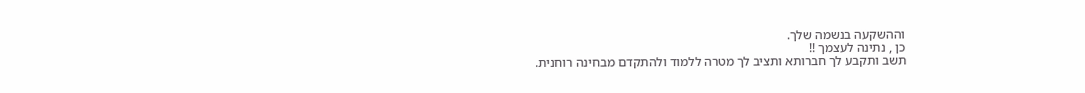וההשקעה בנשמה שלך.
כן , נתינה לעצמך !!
תשב ותקבע לך חברותא ותציב לך מטרה ללמוד ולהתקדם מבחינה רוחנית.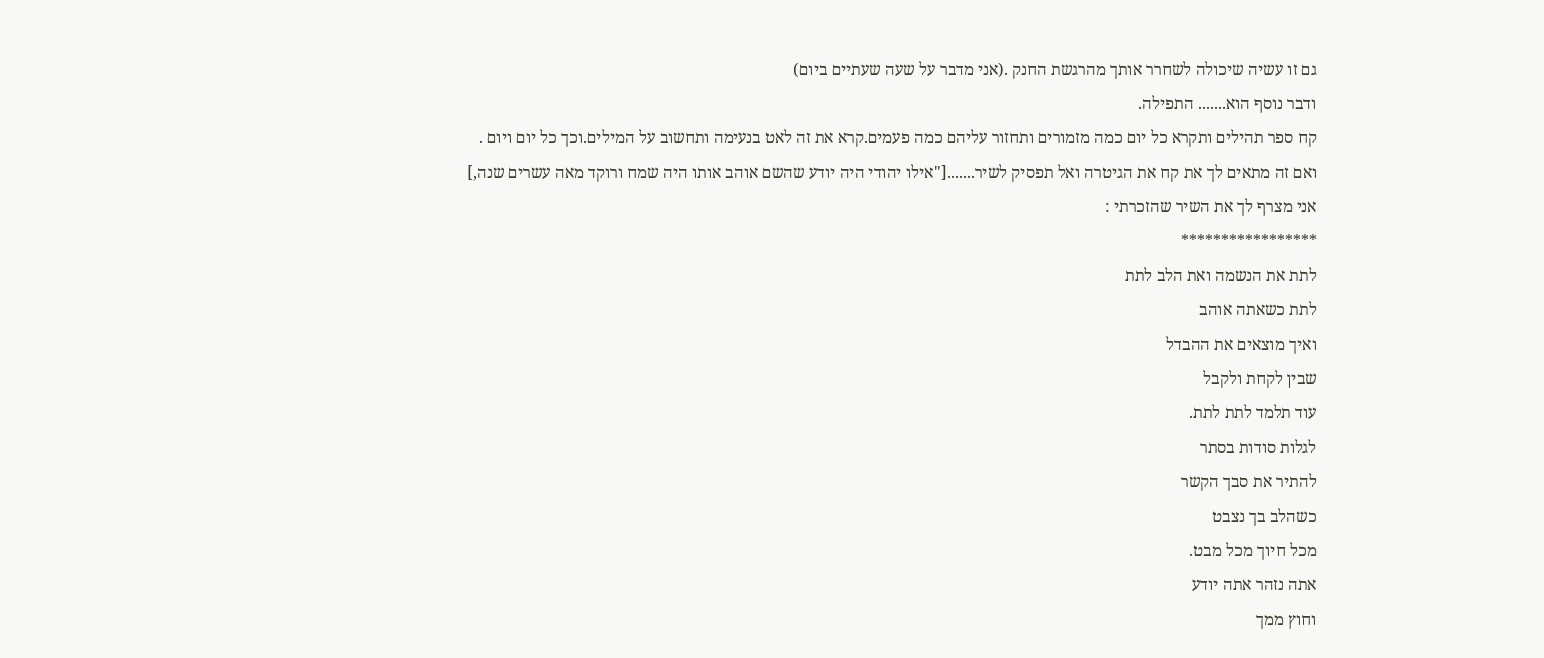גם זו עשיה שיכולה לשחרר אותך מהרגשת החנק .(אני מדבר על שעה שעתיים ביום)
ודבר נוסף הוא....... התפילה.
קח ספר תהילים ותקרא כל יום כמה מזמורים ותחזור עליהם כמה פעמים.קרא את זה לאט בנעימה ותחשוב על המילים.וכך כל יום ויום .
ואם זה מתאים לך את קח את הגיטרה ואל תפסיק לשיר.......["אילו יהודי היה יודע שהשם אוהב אותו היה שמח ורוקד מאה עשרים שנה,]
אני מצרף לך את השיר שהזכרתי :
*****************
לתת את הנשמה ואת הלב לתת
לתת כשאתה אוהב
ואיך מוצאים את ההבדל
שבין לקחת ולקבל
עוד תלמד לתת לתת.
לגלות סודות בסתר
להתיר את סבך הקשר
כשהלב בך נצבט
מכל חיוך מכל מבט.
אתה נזהר אתה יודע
וחוץ ממך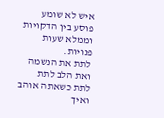איש לא שומע
פוסע בין הדקויות
וממלא שעות פנויות.
לתת את הנשמה ואת הלב לתת
לתת כשאתה אוהב
ואיך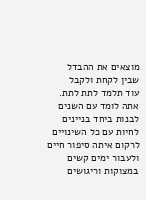מוצאים את ההבדל
שבין לקחת ולקבל
עוד תלמד לתת לתת.
אתה לומד עם השנים
לבנות ביחד בניינים
לחיות עם כל השינויים
לרקום איתה סיפור חיים
ולעבור ימים קשים
במצוקות וריגושים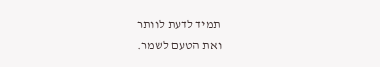תמיד לדעת לוותר
ואת הטעם לשמר.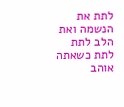לתת את הנשמה ואת הלב לתת
לתת כשאתה אוהב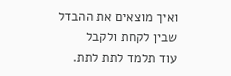ואיך מוצאים את ההבדל
שבין לקחת ולקבל
עוד תלמד לתת לתת.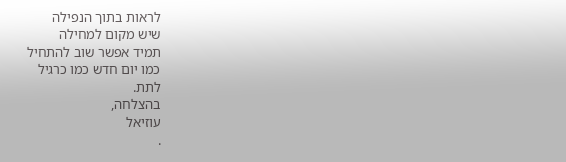לראות בתוך הנפילה
שיש מקום למחילה
תמיד אפשר שוב להתחיל
כמו יום חדש כמו כרגיל
לתת.
בהצלחה,
עוזיאל
.